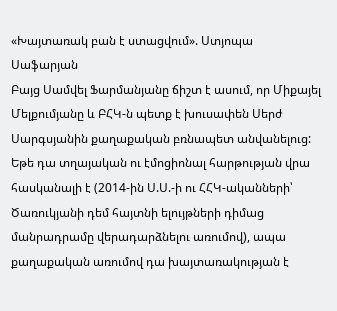«Խայտառակ բան է ստացվում». Ստյոպա Սաֆարյան
Բայց Սամվել Ֆարմանյանը ճիշտ է ասում, որ Միքայել Մելքումյանը և ԲՀԿ-ն պետք է խուսափեն Սերժ Սարգսյանին քաղաքական բռնապետ անվանելուց: Եթե դա տղայական ու էմոցիոնալ հարթության վրա հասկանալի է (2014-ին Ս.Ս.-ի ու ՀՀԿ-ականների՝ Ծառուկյանի դեմ հայտնի ելույթների դիմաց մանրադրամը վերադարձնելու առումով), ապա քաղաքական առումով դա խայտառակության է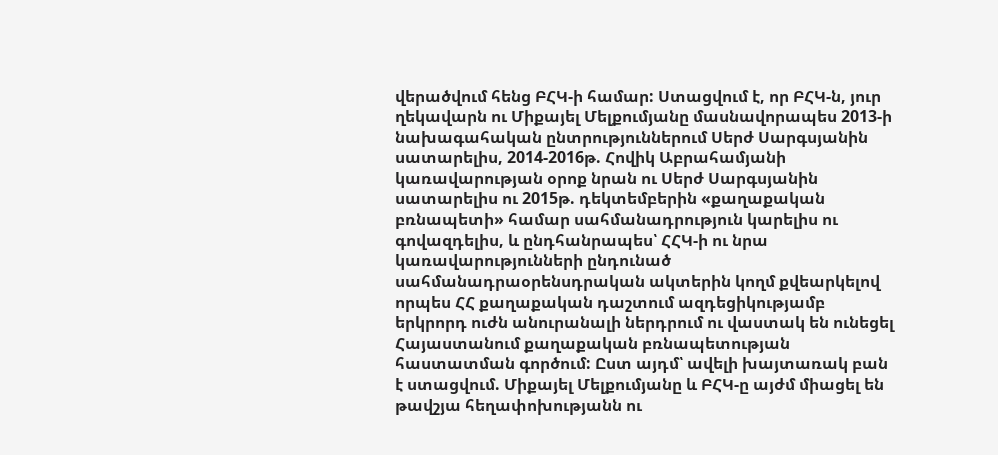վերածվում հենց ԲՀԿ-ի համար: Ստացվում է, որ ԲՀԿ-ն, յուր ղեկավարն ու Միքայել Մելքումյանը մասնավորապես 2013-ի նախագահական ընտրություններում Սերժ Սարգսյանին սատարելիս, 2014-2016թ. Հովիկ Աբրահամյանի կառավարության օրոք նրան ու Սերժ Սարգսյանին սատարելիս ու 2015թ. դեկտեմբերին «քաղաքական բռնապետի» համար սահմանադրություն կարելիս ու գովազդելիս, և ընդհանրապես՝ ՀՀԿ-ի ու նրա կառավարությունների ընդունած սահմանադրաօրենսդրական ակտերին կողմ քվեարկելով որպես ՀՀ քաղաքական դաշտում ազդեցիկությամբ երկրորդ ուժն անուրանալի ներդրում ու վաստակ են ունեցել Հայաստանում քաղաքական բռնապետության հաստատման գործում: Ըստ այդմ՝ ավելի խայտառակ բան է ստացվում. Միքայել Մելքումյանը և ԲՀԿ-ը այժմ միացել են թավշյա հեղափոխությանն ու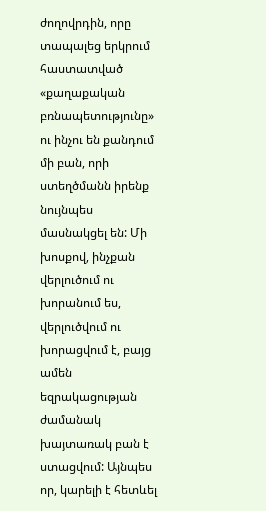ժողովրդին, որը տապալեց երկրում հաստատված «քաղաքական բռնապետությունը» ու ինչու են քանդում մի բան, որի ստեղծմանն իրենք նույնպես մասնակցել են: Մի խոսքով, ինչքան վերլուծում ու խորանում ես, վերլուծվում ու խորացվում է, բայց ամեն եզրակացության ժամանակ խայտառակ բան է ստացվում: Այնպես որ, կարելի է հետևել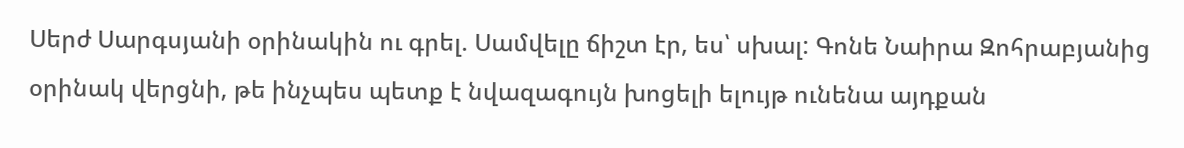Սերժ Սարգսյանի օրինակին ու գրել. Սամվելը ճիշտ էր, ես՝ սխալ: Գոնե Նաիրա Զոհրաբյանից օրինակ վերցնի, թե ինչպես պետք է նվազագույն խոցելի ելույթ ունենա այդքան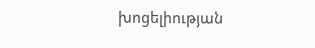խոցելիության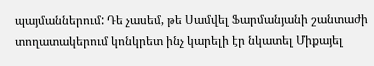պայմաններում: Դե չասեմ, թե Սամվել Ֆարմանյանի շանտաժի տողատակերում կոնկրետ ինչ կարելի էր նկատել Միքայել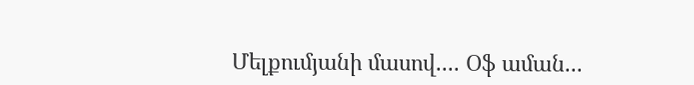Մելքումյանի մասով.... Օֆ աման...